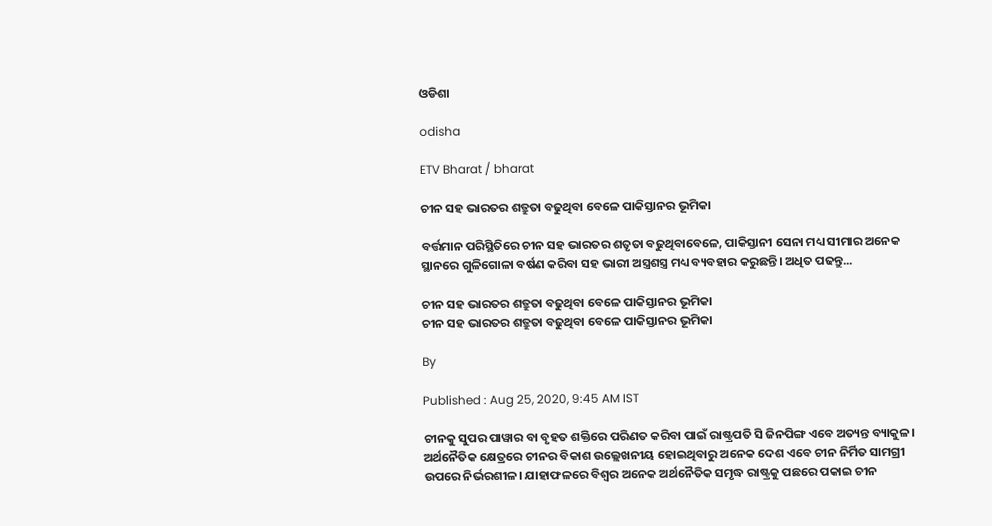ଓଡିଶା

odisha

ETV Bharat / bharat

ଚୀନ ସହ ଭାରତର ଶତ୍ରୁତା ବଢୁଥିବା ବେଳେ ପାକିସ୍ତାନର ଭୂମିକା

ବର୍ତ୍ତମାନ ପରିସ୍ଥିତିରେ ଚୀନ ସହ ଭାରତର ଶତୃତା ବଢୁଥିବାବେଳେ, ପାକିସ୍ତାନୀ ସେନା ମଧ୍ୟ ସୀମାର ଅନେକ ସ୍ଥାନରେ ଗୁଳିଗୋଳା ବର୍ଷଣ କରିବା ସହ ଭାରୀ ଅସ୍ତ୍ରଶସ୍ତ୍ର ମଧ୍ୟ ବ୍ୟବହାର କରୁଛନ୍ତି। ଅଧିତ ପଢନ୍ତୁ...

ଚୀନ ସହ ଭାରତର ଶତ୍ରୁତା ବଢୁଥିବା ବେଳେ ପାକିସ୍ତାନର ଭୂମିକା
ଚୀନ ସହ ଭାରତର ଶତ୍ରୁତା ବଢୁଥିବା ବେଳେ ପାକିସ୍ତାନର ଭୂମିକା

By

Published : Aug 25, 2020, 9:45 AM IST

ଚୀନକୁ ସୁପର ପାୱାର ବା ବୃହତ ଶକ୍ତିରେ ପରିଣତ କରିବା ପାଇଁ ରାଷ୍ଟ୍ରପତି ସି ଜିନପିଙ୍ଗ ଏବେ ଅତ୍ୟନ୍ତ ବ୍ୟାକୁଳ। ଅର୍ଥନୈତିକ କ୍ଷେତ୍ରରେ ଚୀନର ବିକାଶ ଉଲ୍ଲେଖନୀୟ ହୋଇଥିବାରୁ ଅନେକ ଦେଶ ଏବେ ଚୀନ ନିର୍ମିତ ସାମଗ୍ରୀ ଉପରେ ନିର୍ଭରଶୀଳ। ଯାହାଫଳରେ ବିଶ୍ବର ଅନେକ ଅର୍ଥନୈତିକ ସମୃଦ୍ଧ ରାଷ୍ଟ୍ରକୁ ପଛରେ ପକାଇ ଚୀନ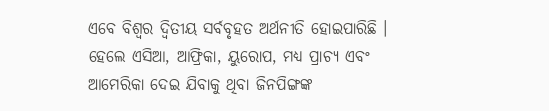ଏବେ ବିଶ୍ବର ଦ୍ବିତୀୟ ସର୍ବବୃହତ ଅର୍ଥନୀତି ହୋଇପାରିଛି । ହେଲେ ଏସିଆ, ଆଫ୍ରିକା, ୟୁରୋପ, ମଧ୍ୟ ପ୍ରାଚ୍ୟ ଏବଂ ଆମେରିକା ଦେଇ ଯିବାକୁ ଥିବା ଜିନପିଙ୍ଗଙ୍କ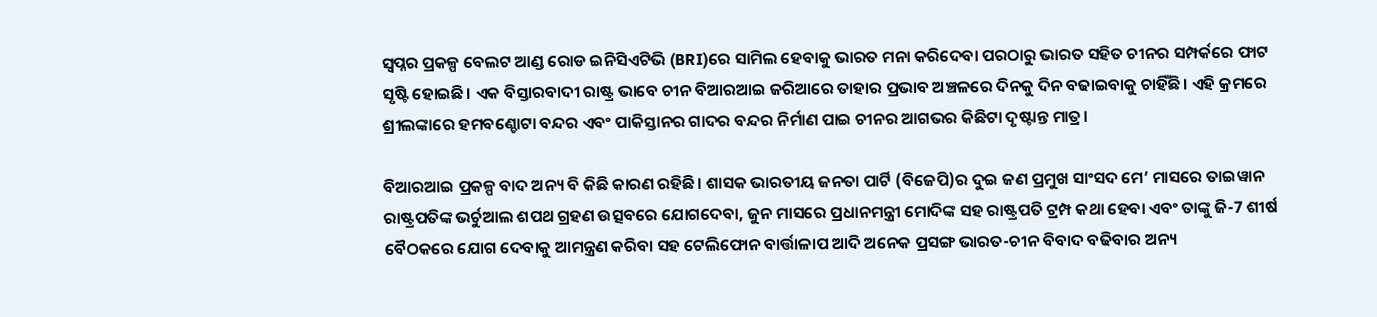ସ୍ବପ୍ନର ପ୍ରକଳ୍ପ ବେଲଟ ଆଣ୍ଡ ରୋଡ ଇନିସିଏଟିଭି (BRI)ରେ ସାମିଲ ହେବାକୁ ଭାରତ ମନା କରିଦେବା ପରଠାରୁ ଭାରତ ସହିତ ଚୀନର ସମ୍ପର୍କରେ ଫାଟ ସୃଷ୍ଟି ହୋଇଛି। ଏକ ବିସ୍ତାରବାଦୀ ରାଷ୍ଟ୍ର ଭାବେ ଚୀନ ବିଆରଆଇ ଜରିଆରେ ତାହାର ପ୍ରଭାବ ଅଞ୍ଚଳରେ ଦିନକୁ ଦିନ ବଢାଇବାକୁ ଚାହିଁଛି। ଏହି କ୍ରମରେ ଶ୍ରୀଲଙ୍କାରେ ହମବଣ୍ଚୋଟା ବନ୍ଦର ଏବଂ ପାକିସ୍ତାନର ଗାଦର ବନ୍ଦର ନିର୍ମାଣ ପାଇ ଚୀନର ଆଗଭର କିଛିଟା ଦୃଷ୍ଟାନ୍ତ ମାତ୍ର।

ବିଆରଆଇ ପ୍ରକଳ୍ପ ବାଦ ଅନ୍ୟ ବି କିଛି କାରଣ ରହିଛି। ଶାସକ ଭାରତୀୟ ଜନତା ପାର୍ଟି (ବିଜେପି)ର ଦୁଇ ଜଣ ପ୍ରମୁଖ ସାଂସଦ ମେ’ ମାସରେ ତାଇୱାନ ରାଷ୍ଟ୍ରପତିଙ୍କ ଭର୍ଚୁଆଲ ଶପଥ ଗ୍ରହଣ ଉତ୍ସବରେ ଯୋଗଦେବା, ଜୁନ ମାସରେ ପ୍ରଧାନମନ୍ତ୍ରୀ ମୋଦିଙ୍କ ସହ ରାଷ୍ଟ୍ରପତି ଟ୍ରମ୍ପ କଥା ହେବା ଏବଂ ତାଙ୍କୁ ଜି-7 ଶୀର୍ଷ ବୈଠକରେ ଯୋଗ ଦେବାକୁ ଆମନ୍ତ୍ରଣ କରିବା ସହ ଟେଲିଫୋନ ବାର୍ତ୍ତାଳାପ ଆଦି ଅନେକ ପ୍ରସଙ୍ଗ ଭାରତ-ଚୀନ ବିବାଦ ବଢିବାର ଅନ୍ୟ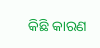କିଛି କାରଣ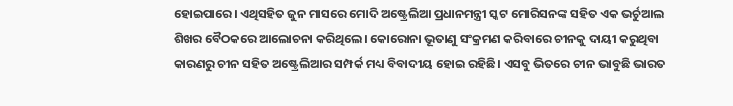ହୋଇପାରେ। ଏଥିସହିତ ଜୁନ ମାସରେ ମୋଦି ଅଷ୍ଟ୍ରେଲିଆ ପ୍ରଧାନମନ୍ତ୍ରୀ ସ୍କଟ ମୋରିସନଙ୍କ ସହିତ ଏକ ଭର୍ଚୁଆଲ ଶିଖର ବୈଠକରେ ଆଲୋଚନା କରିଥିଲେ। କୋରୋନା ଭୂତାଣୁ ସଂକ୍ରମଣ କରିବାରେ ଚୀନକୁ ଦାୟୀ କରୁଥିବା କାରଣରୁ ଚୀନ ସହିତ ଅଷ୍ଟ୍ରେଲିଆର ସମ୍ପର୍କ ମଧ୍ୟ ବିବାଦୀୟ ହୋଇ ରହିଛି। ଏସବୁ ଭିତରେ ଚୀନ ଭାବୁଛି ଭାରତ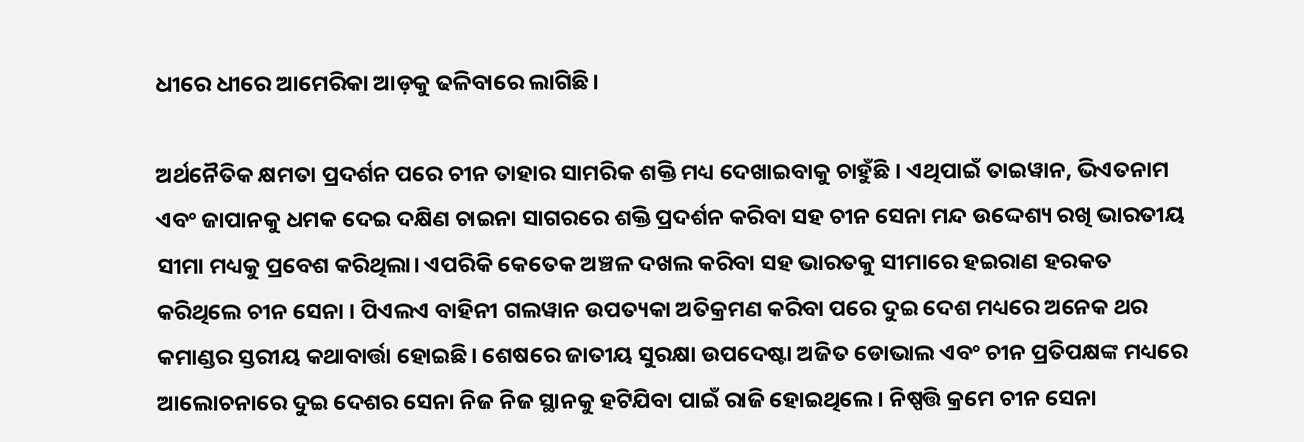ଧୀରେ ଧୀରେ ଆମେରିକା ଆଡ଼କୁ ଢଳିବାରେ ଲାଗିଛି।

ଅର୍ଥନୈତିକ କ୍ଷମତା ପ୍ରଦର୍ଶନ ପରେ ଚୀନ ତାହାର ସାମରିକ ଶକ୍ତି ମଧ୍ୟ ଦେଖାଇବାକୁ ଚାହୁଁଛି । ଏଥିପାଇଁ ତାଇୱାନ, ଭିଏତନାମ ଏବଂ ଜାପାନକୁ ଧମକ ଦେଇ ଦକ୍ଷିଣ ଚାଇନା ସାଗରରେ ଶକ୍ତି ପ୍ରଦର୍ଶନ କରିବା ସହ ଚୀନ ସେନା ମନ୍ଦ ଉଦ୍ଦେଶ୍ୟ ରଖି ଭାରତୀୟ ସୀମା ମଧ୍ୟକୁ ପ୍ରବେଶ କରିଥିଲା। ଏପରିକି କେତେକ ଅଞ୍ଚଳ ଦଖଲ କରିବା ସହ ଭାରତକୁ ସୀମାରେ ହଇରାଣ ହରକତ କରିଥିଲେ ଚୀନ ସେନା । ପିଏଲଏ ବାହିନୀ ଗଲୱାନ ଉପତ୍ୟକା ଅତିକ୍ରମଣ କରିବା ପରେ ଦୁଇ ଦେଶ ମଧ୍ୟରେ ଅନେକ ଥର କମାଣ୍ଡର ସ୍ତରୀୟ କଥାବାର୍ତ୍ତା ହୋଇଛି। ଶେଷରେ ଜାତୀୟ ସୁରକ୍ଷା ଉପଦେଷ୍ଟା ଅଜିତ ଡୋଭାଲ ଏବଂ ଚୀନ ପ୍ରତିପକ୍ଷଙ୍କ ମଧ୍ୟରେ ଆଲୋଚନାରେ ଦୁଇ ଦେଶର ସେନା ନିଜ ନିଜ ସ୍ଥାନକୁ ହଟିଯିବା ପାଇଁ ରାଜି ହୋଇଥିଲେ। ନିଷ୍ପତ୍ତି କ୍ରମେ ଚୀନ ସେନା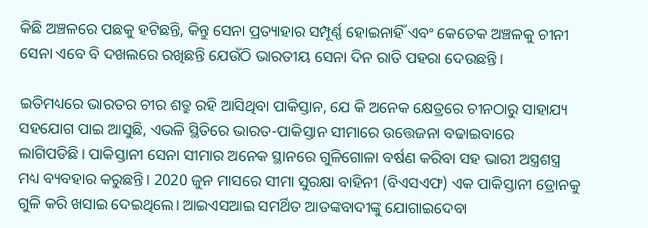କିଛି ଅଞ୍ଚଳରେ ପଛକୁ ହଟିଛନ୍ତି, କିନ୍ତୁ ସେନା ପ୍ରତ୍ୟାହାର ସମ୍ପୂର୍ଣ୍ଣ ହୋଇନାହିଁ ଏବଂ କେତେକ ଅଞ୍ଚଳକୁ ଚୀନୀ ସେନା ଏବେ ବି ଦଖଲରେ ରଖିଛନ୍ତି ଯେଉଁଠି ଭାରତୀୟ ସେନା ଦିନ ରାତି ପହରା ଦେଉଛନ୍ତି।

ଇତିମଧ୍ୟରେ ଭାରତର ଚୀର ଶତ୍ରୁ ରହି ଆସିଥିବା ପାକିସ୍ତାନ, ଯେ କି ଅନେକ କ୍ଷେତ୍ରରେ ଚୀନଠାରୁ ସାହାଯ୍ୟ ସହଯୋଗ ପାଇ ଆସୁଛି, ଏଭଳି ସ୍ଥିତିରେ ଭାରତ-ପାକିସ୍ତାନ ସୀମାରେ ଉତ୍ତେଜନା ବଢାଇବାରେ ଲାଗିପଡିଛି। ପାକିସ୍ତାନୀ ସେନା ସୀମାର ଅନେକ ସ୍ଥାନରେ ଗୁଳିଗୋଳା ବର୍ଷଣ କରିବା ସହ ଭାରୀ ଅସ୍ତ୍ରଶସ୍ତ୍ର ମଧ୍ୟ ବ୍ୟବହାର କରୁଛନ୍ତି। 2020 ଜୁନ ମାସରେ ସୀମା ସୁରକ୍ଷା ବାହିନୀ (ବିଏସଏଫ) ଏକ ପାକିସ୍ତାନୀ ଡ୍ରୋନକୁ ଗୁଳି କରି ଖସାଇ ଦେଇଥିଲେ। ଆଇଏସଆଇ ସମର୍ଥିତ ଆତଙ୍କବାଦୀଙ୍କୁ ଯୋଗାଇଦେବା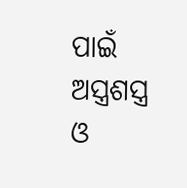ପାଇଁ ଅସ୍ତ୍ରଶସ୍ତ୍ର ଓ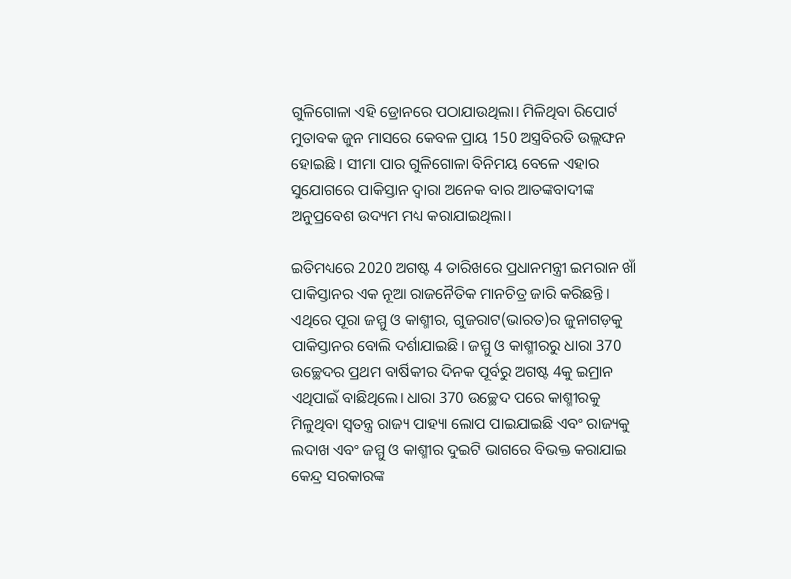ଗୁଳିଗୋଳା ଏହି ଡ୍ରୋନରେ ପଠାଯାଉଥିଲା। ମିଳିଥିବା ରିପୋର୍ଟ ମୁତାବକ ଜୁନ ମାସରେ କେବଳ ପ୍ରାୟ 150 ଅସ୍ତ୍ରବିରତି ଉଲ୍ଲଙ୍ଘନ ହୋଇଛି । ସୀମା ପାର ଗୁଳିଗୋଳା ବିନିମୟ ବେଳେ ଏହାର ସୁଯୋଗରେ ପାକିସ୍ତାନ ଦ୍ବାରା ଅନେକ ବାର ଆତଙ୍କବାଦୀଙ୍କ ଅନୁପ୍ରବେଶ ଉଦ୍ୟମ ମଧ୍ୟ କରାଯାଇଥିଲା।

ଇତିମଧ୍ୟରେ 2020 ଅଗଷ୍ଟ 4 ତାରିଖରେ ପ୍ରଧାନମନ୍ତ୍ରୀ ଇମରାନ ଖାଁ ପାକିସ୍ତାନର ଏକ ନୂଆ ରାଜନୈତିକ ମାନଚିତ୍ର ଜାରି କରିଛନ୍ତି। ଏଥିରେ ପୂରା ଜମ୍ମୁ ଓ କାଶ୍ମୀର, ଗୁଜରାଟ(ଭାରତ)ର ଜୁନାଗଡ଼କୁ ପାକିସ୍ତାନର ବୋଲି ଦର୍ଶାଯାଇଛି। ଜମ୍ମୁ ଓ କାଶ୍ମୀରରୁ ଧାରା 370 ଉଚ୍ଛେଦର ପ୍ରଥମ ବାର୍ଷିକୀର ଦିନକ ପୂର୍ବରୁ ଅଗଷ୍ଟ 4କୁ ଇମ୍ରାନ ଏଥିପାଇଁ ବାଛିଥିଲେ। ଧାରା 370 ଉଚ୍ଛେଦ ପରେ କାଶ୍ମୀରକୁ ମିଳୁଥିବା ସ୍ବତନ୍ତ୍ର ରାଜ୍ୟ ପାହ୍ୟା ଲୋପ ପାଇଯାଇଛି ଏବଂ ରାଜ୍ୟକୁ ଲଦାଖ ଏବଂ ଜମ୍ମୁ ଓ କାଶ୍ମୀର ଦୁଇଟି ଭାଗରେ ବିଭକ୍ତ କରାଯାଇ କେନ୍ଦ୍ର ସରକାରଙ୍କ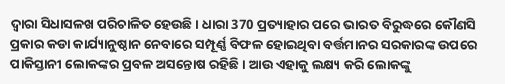ଦ୍ବାରା ସିଧାସଳଖ ପରିଚାଳିତ ହେଉଛି। ଧାରା 370 ପ୍ରତ୍ୟାହାର ପରେ ଭାରତ ବିରୁଦ୍ଧରେ କୌଣସି ପ୍ରକାର କଡା କାର୍ଯ୍ୟାନୁଷ୍ଠାନ ନେବାରେ ସମ୍ପୂର୍ଣ୍ଣ ବିଫଳ ହୋଇଥିବା ବର୍ତ୍ତମାନର ସରକାରଙ୍କ ଉପରେ ପାକିସ୍ତାନୀ ଲୋକଙ୍କର ପ୍ରବଳ ଅସନ୍ତୋଷ ରହିଛି। ଆଉ ଏହାକୁ ଲକ୍ଷ୍ୟ କରି ଲୋକଙ୍କୁ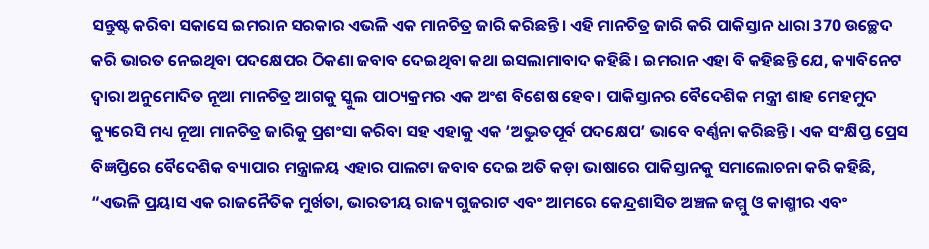ସନ୍ତୁଷ୍ଟ କରିବା ସକାସେ ଇମରାନ ସରକାର ଏଭଳି ଏକ ମାନଚିତ୍ର ଜାରି କରିଛନ୍ତି। ଏହି ମାନଚିତ୍ର ଜାରି କରି ପାକିସ୍ତାନ ଧାରା 370 ଉଚ୍ଛେଦ କରି ଭାରତ ନେଇଥିବା ପଦକ୍ଷେପର ଠିକଣା ଜବାବ ଦେଇଥିବା କଥା ଇସଲାମାବାଦ କହିଛି। ଇମରାନ ଏହା ବି କହିଛନ୍ତି ଯେ, କ୍ୟାବିନେଟ ଦ୍ବାରା ଅନୁମୋଦିତ ନୂଆ ମାନଚିତ୍ର ଆଗକୁ ସ୍କୁଲ ପାଠ୍ୟକ୍ରମର ଏକ ଅଂଶ ବିଶେଷ ହେବ। ପାକିସ୍ତାନର ବୈଦେଶିକ ମନ୍ତ୍ରୀ ଶାହ ମେହମୁଦ କ୍ୟୁରେସି ମଧ୍ୟ ନୂଆ ମାନଚିତ୍ର ଜାରିକୁ ପ୍ରଶଂସା କରିବା ସହ ଏହାକୁ ଏକ ‘ଅଦ୍ଭୁତପୂର୍ବ ପଦକ୍ଷେପ’ ଭାବେ ବର୍ଣ୍ଣନା କରିଛନ୍ତି। ଏକ ସଂକ୍ଷିପ୍ତ ପ୍ରେସ ବିଜ୍ଞପ୍ତିରେ ବୈଦେଶିକ ବ୍ୟାପାର ମନ୍ତ୍ରାଳୟ ଏହାର ପାଲଟା ଜବାବ ଦେଇ ଅତି କଡ଼ା ଭାଷାରେ ପାକିସ୍ତାନକୁ ସମାଲୋଚନା କରି କହିଛି, “ଏଭଳି ପ୍ରୟାସ ଏକ ରାଜନୈତିକ ମୁର୍ଖତା, ଭାରତୀୟ ରାଜ୍ୟ ଗୁଜରାଟ ଏବଂ ଆମରେ କେନ୍ଦ୍ରଶାସିତ ଅଞ୍ଚଳ ଜମ୍ମୁ ଓ କାଶ୍ମୀର ଏବଂ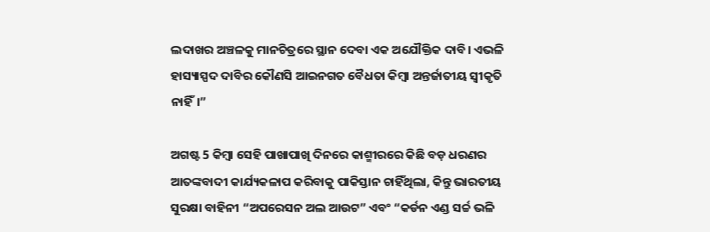ଲଦାଖର ଅଞ୍ଚଳକୁ ମାନଚିତ୍ରରେ ସ୍ଥାନ ଦେବା ଏକ ଅଯୌକ୍ତିକ ଦାବି। ଏଭଳି ହାସ୍ୟାସ୍ପଦ ଦାବିର କୌଣସି ଆଇନଗତ ବୈଧତା କିମ୍ବା ଅନ୍ତର୍ଜାତୀୟ ସ୍ବୀକୃତି ନାହିଁ।”

ଅଗଷ୍ଟ 5 କିମ୍ବା ସେହି ପାଖାପାଖି ଦିନରେ କାଶ୍ମୀରରେ କିଛି ବଡ଼ ଧରଣର ଆତଙ୍କବାଦୀ କାର୍ଯ୍ୟକଳାପ କରିବାକୁ ପାକିସ୍ତାନ ଚାହିଁଥିଲା, କିନ୍ତୁ ଭାରତୀୟ ସୁରକ୍ଷା ବାହିନୀ “ଅପରେସନ ଅଲ ଆଉଟ” ଏବଂ “କର୍ଡନ ଏଣ୍ଡ ସର୍ଚ୍ଚ ଭଳି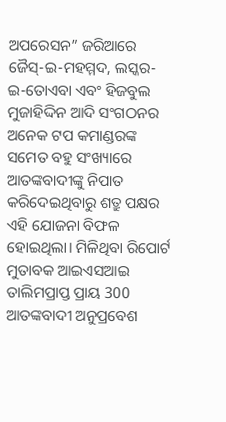ଅପରେସନ” ଜରିଆରେ ଜୈସ୍-ଇ-ମହମ୍ମଦ, ଲସ୍କର-ଇ-ତୋଏବା ଏବଂ ହିଜବୁଲ ମୁଜାହିଦ୍ଦିନ ଆଦି ସଂଗଠନର ଅନେକ ଟପ କମାଣ୍ଡରଙ୍କ ସମେତ ବହୁ ସଂଖ୍ୟାରେ ଆତଙ୍କବାଦୀଙ୍କୁ ନିପାତ କରିଦେଇଥିବାରୁ ଶତ୍ରୁ ପକ୍ଷର ଏହି ଯୋଜନା ବିଫଳ ହୋଇଥିଲା। ମିଳିଥିବା ରିପୋର୍ଟ ମୁତାବକ ଆଇଏସଆଇ ତାଲିମପ୍ରାପ୍ତ ପ୍ରାୟ 300 ଆତଙ୍କବାଦୀ ଅନୁପ୍ରବେଶ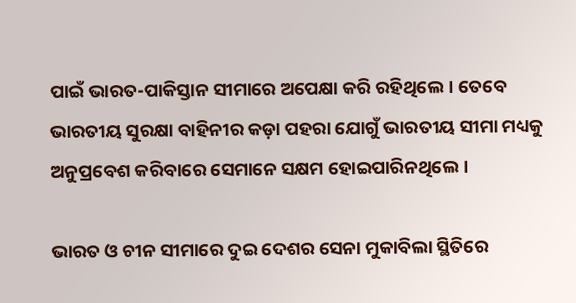ପାଇଁ ଭାରତ-ପାକିସ୍ତାନ ସୀମାରେ ଅପେକ୍ଷା କରି ରହିଥିଲେ। ତେବେ ଭାରତୀୟ ସୁରକ୍ଷା ବାହିନୀର କଡ଼ା ପହରା ଯୋଗୁଁ ଭାରତୀୟ ସୀମା ମଧ୍ୟକୁ ଅନୁପ୍ରବେଶ କରିବାରେ ସେମାନେ ସକ୍ଷମ ହୋଇପାରିନଥିଲେ।

ଭାରତ ଓ ଚୀନ ସୀମାରେ ଦୁଇ ଦେଶର ସେନା ମୁକାବିଲା ସ୍ଥିତିରେ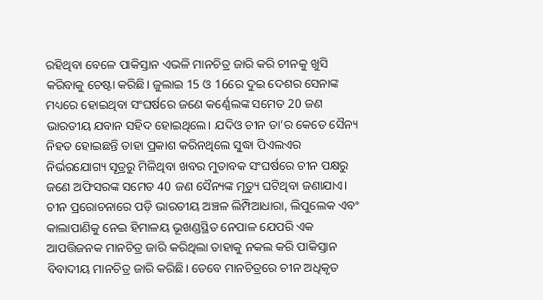ରହିଥିବା ବେଳେ ପାକିସ୍ତାନ ଏଭଳି ମାନଚିତ୍ର ଜାରି କରି ଚୀନକୁ ଖୁସି କରିବାକୁ ଚେଷ୍ଟା କରିଛି। ଜୁଲାଇ 15 ଓ 16ରେ ଦୁଇ ଦେଶର ସେନାଙ୍କ ମଧ୍ୟରେ ହୋଇଥିବା ସଂଘର୍ଷରେ ଜଣେ କର୍ଣ୍ଣେଲଙ୍କ ସମେତ 20 ଜଣ ଭାରତୀୟ ଯବାନ ସହିଦ ହୋଇଥିଲେ। ଯଦିଓ ଚୀନ ତା’ର କେତେ ସୈନ୍ୟ ନିହତ ହୋଇଛନ୍ତି ତାହା ପ୍ରକାଶ କରିନଥିଲେ ସୁଦ୍ଧା ପିଏଲଏର ନିର୍ଭରଯୋଗ୍ୟ ସୂତ୍ରରୁ ମିଳିଥିବା ଖବର ମୁତାବକ ସଂଘର୍ଷରେ ଚୀନ ପକ୍ଷରୁ ଜଣେ ଅଫିସରଙ୍କ ସମେତ 40 ଜଣ ସୈନ୍ୟଙ୍କ ମୃତ୍ୟୁ ଘଟିଥିବା ଜଣାଯାଏ। ଚୀନ ପ୍ରରୋଚନାରେ ପଡ଼ି ଭାରତୀୟ ଅଞ୍ଚଳ ଲିମ୍ପିଆଧାରା, ଲିପୁଲେକ ଏବଂ କାଲାପାଣିକୁ ନେଇ ହିମାଳୟ ଭୂଖଣ୍ଡସ୍ଥିତ ନେପାଳ ଯେପରି ଏକ ଆପତ୍ତିଜନକ ମାନଚିତ୍ର ଜାରି କରିଥିଲା ତାହାକୁ ନକଲ କରି ପାକିସ୍ତାନ ବିବାଦୀୟ ମାନଚିତ୍ର ଜାରି କରିଛି। ତେବେ ମାନଚିତ୍ରରେ ଚୀନ ଅଧିକୃତ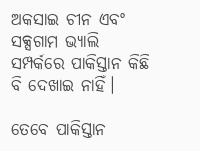ଅକସାଇ ଚୀନ ଏବଂ ସକ୍ସଗାମ ଭ୍ୟାଲି ସମ୍ପର୍କରେ ପାକିସ୍ତାନ କିଛି ବି ଦେଖାଇ ନାହିଁ।

ତେବେ ପାକିସ୍ତାନ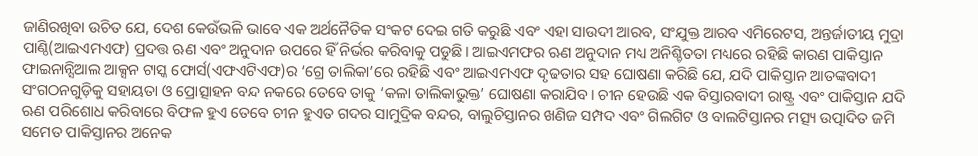ଜାଣିରଖିବା ଉଚିତ ଯେ, ଦେଶ କେଉଁଭଳି ଭାବେ ଏକ ଅର୍ଥନୈତିକ ସଂକଟ ଦେଇ ଗତି କରୁଛି ଏବଂ ଏହା ସାଉଦୀ ଆରବ, ସଂଯୁକ୍ତ ଆରବ ଏମିରେଟସ, ଅନ୍ତର୍ଜାତୀୟ ମୁଦ୍ରା ପାଣ୍ଠି(ଆଇଏମଏଫ) ପ୍ରଦତ୍ତ ଋଣ ଏବଂ ଅନୁଦାନ ଉପରେ ହିଁ ନିର୍ଭର କରିବାକୁ ପଡୁଛି। ଆଇଏମଫର ଋଣ ଅନୁଦାନ ମଧ୍ୟ ଅନିଶ୍ଚିତତା ମଧ୍ୟରେ ରହିଛି କାରଣ ପାକିସ୍ତାନ ଫାଇନାନ୍ସିଆଲ ଆକ୍ସନ ଟାସ୍କ ଫୋର୍ସ(ଏଫଏଟିଏଫ)ର ‘ଗ୍ରେ ତାଲିକା’ରେ ରହିଛି ଏବଂ ଆଇଏମଏଫ ଦୃଢତାର ସହ ଘୋଷଣା କରିଛି ଯେ, ଯଦି ପାକିସ୍ତାନ ଆତଙ୍କବାଦୀ ସଂଗଠନଗୁଡ଼ିକୁ ସହାୟତା ଓ ପ୍ରୋତ୍ସାହନ ବନ୍ଦ ନକରେ ତେବେ ତାକୁ ‘କଳା ତାଲିକାଭୁକ୍ତ’ ଘୋଷଣା କରାଯିବ। ଚୀନ ହେଉଛି ଏକ ବିସ୍ତାରବାଦୀ ରାଷ୍ଟ୍ର ଏବଂ ପାକିସ୍ତାନ ଯଦି ଋଣ ପରିଶୋଧ କରିବାରେ ବିଫଳ ହୁଏ ତେବେ ଚୀନ ହୁଏତ ଗଦର ସାମୁଦ୍ରିକ ବନ୍ଦର, ବାଲୁଚିସ୍ତାନର ଖଣିଜ ସମ୍ପଦ ଏବଂ ଗିଲଗିଟ ଓ ବାଲଟିସ୍ତାନର ମତ୍ସ୍ୟ ଉତ୍ପାଦିତ ଜମି ସମେତ ପାକିସ୍ତାନର ଅନେକ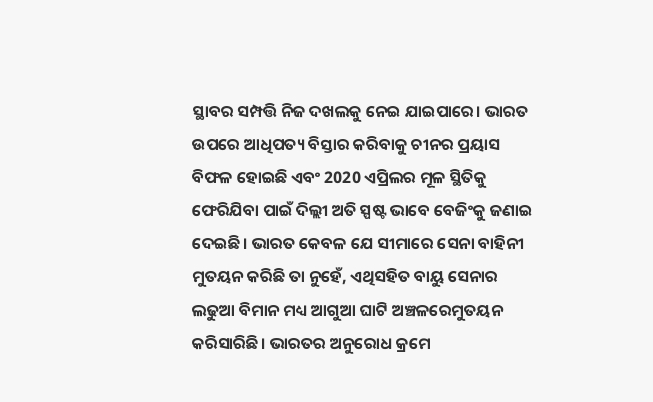ସ୍ଥାବର ସମ୍ପତ୍ତି ନିଜ ଦଖଲକୁ ନେଇ ଯାଇପାରେ। ଭାରତ ଉପରେ ଆଧିପତ୍ୟ ବିସ୍ତାର କରିବାକୁ ଚୀନର ପ୍ରୟାସ ବିଫଳ ହୋଇଛି ଏବଂ 2020 ଏପ୍ରିଲର ମୂଳ ସ୍ଥିତିକୁ ଫେରିଯିବା ପାଇଁ ଦିଲ୍ଲୀ ଅତି ସ୍ପଷ୍ଟ ଭାବେ ବେଜିଂକୁ ଜଣାଇ ଦେଇଛି। ଭାରତ କେବଳ ଯେ ସୀମାରେ ସେନା ବାହିନୀ ମୁତୟନ କରିଛି ତା ନୁହେଁ, ଏଥିସହିତ ବାୟୁ ସେନାର ଲଢୁଆ ବିମାନ ମଧ୍ୟ ଆଗୁଆ ଘାଟି ଅଞ୍ଚଳରେମୁତୟନ କରିସାରିଛି। ଭାରତର ଅନୁରୋଧ କ୍ରମେ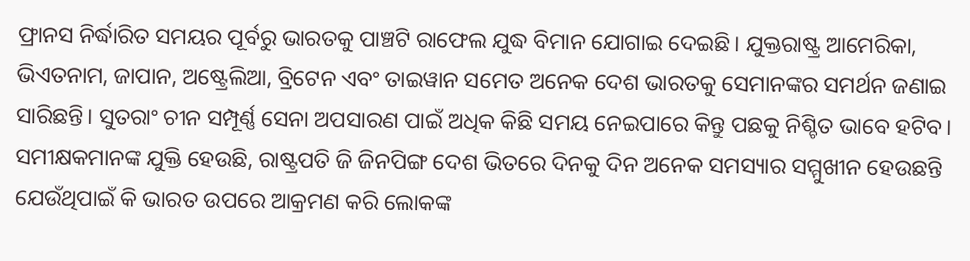ଫ୍ରାନସ ନିର୍ଦ୍ଧାରିତ ସମୟର ପୂର୍ବରୁ ଭାରତକୁ ପାଞ୍ଚଟି ରାଫେଲ ଯୁଦ୍ଧ ବିମାନ ଯୋଗାଇ ଦେଇଛି। ଯୁକ୍ତରାଷ୍ଟ୍ର ଆମେରିକା, ଭିଏତନାମ, ଜାପାନ, ଅଷ୍ଟ୍ରେଲିଆ, ବ୍ରିଟେନ ଏବଂ ତାଇୱାନ ସମେତ ଅନେକ ଦେଶ ଭାରତକୁ ସେମାନଙ୍କର ସମର୍ଥନ ଜଣାଇ ସାରିଛନ୍ତି। ସୁତରାଂ ଚୀନ ସମ୍ପୂର୍ଣ୍ଣ ସେନା ଅପସାରଣ ପାଇଁ ଅଧିକ କିଛି ସମୟ ନେଇପାରେ କିନ୍ତୁ ପଛକୁ ନିଶ୍ଚିତ ଭାବେ ହଟିବ। ସମୀକ୍ଷକମାନଙ୍କ ଯୁକ୍ତି ହେଉଛି, ରାଷ୍ଟ୍ରପତି ଜି ଜିନପିଙ୍ଗ ଦେଶ ଭିତରେ ଦିନକୁ ଦିନ ଅନେକ ସମସ୍ୟାର ସମ୍ମୁଖୀନ ହେଉଛନ୍ତି ଯେଉଁଥିପାଇଁ କି ଭାରତ ଉପରେ ଆକ୍ରମଣ କରି ଲୋକଙ୍କ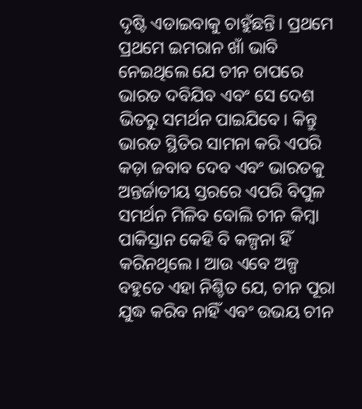ଦୃଷ୍ଟି ଏଡାଇବାକୁ ଚାହୁଁଛନ୍ତି। ପ୍ରଥମେ ପ୍ରଥମେ ଇମରାନ ଖାଁ ଭାବି ନେଇଥିଲେ ଯେ ଚୀନ ଚାପରେ ଭାରତ ଦବିଯିବ ଏବଂ ସେ ଦେଶ ଭିତରୁ ସମର୍ଥନ ପାଇଯିବେ। କିନ୍ତୁ ଭାରତ ସ୍ଥିତିର ସାମନା କରି ଏପରି କଡ଼ା ଜବାବ ଦେବ ଏବଂ ଭାରତକୁ ଅନ୍ତର୍ଜାତୀୟ ସ୍ତରରେ ଏପରି ବିପୁଳ ସମର୍ଥନ ମିଳିବ ବୋଲି ଚୀନ କିମ୍ବା ପାକିସ୍ତାନ କେହି ବି କଳ୍ପନା ହିଁ କରିନଥିଲେ। ଆଉ ଏବେ ଅଳ୍ପ ବହୁତେ ଏହା ନିଶ୍ଚିତ ଯେ, ଚୀନ ପୂରା ଯୁଦ୍ଧ କରିବ ନାହିଁ ଏବଂ ଉଭୟ ଚୀନ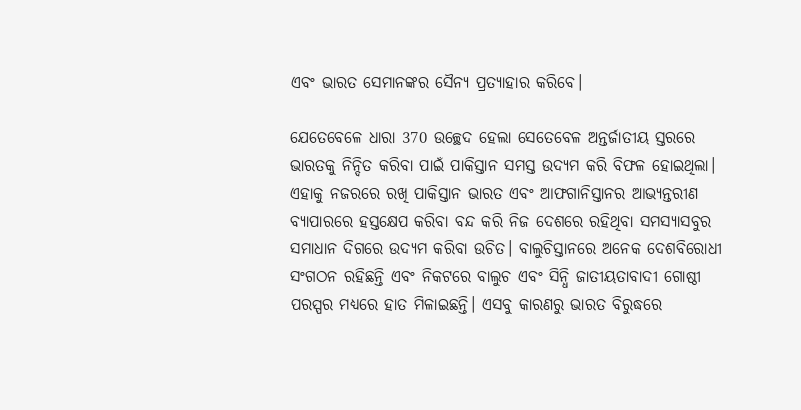ଏବଂ ଭାରତ ସେମାନଙ୍କର ସୈନ୍ୟ ପ୍ରତ୍ୟାହାର କରିବେ।

ଯେତେବେଳେ ଧାରା 370 ଉଚ୍ଛେଦ ହେଲା ସେତେବେଳ ଅନ୍ତର୍ଜାତୀୟ ସ୍ତରରେ ଭାରତକୁ ନିନ୍ଦିତ କରିବା ପାଇଁ ପାକିସ୍ତାନ ସମସ୍ତ ଉଦ୍ୟମ କରି ବିଫଳ ହୋଇଥିଲା। ଏହାକୁ ନଜରରେ ରଖି ପାକିସ୍ତାନ ଭାରତ ଏବଂ ଆଫଗାନିସ୍ତାନର ଆଭ୍ୟନ୍ତରୀଣ ବ୍ୟାପାରରେ ହସ୍ତକ୍ଷେପ କରିବା ବନ୍ଦ କରି ନିଜ ଦେଶରେ ରହିଥିବା ସମସ୍ୟାସବୁର ସମାଧାନ ଦିଗରେ ଉଦ୍ୟମ କରିବା ଉଚିତ। ବାଲୁଚିସ୍ତାନରେ ଅନେକ ଦେଶବିରୋଧୀ ସଂଗଠନ ରହିଛନ୍ତି ଏବଂ ନିକଟରେ ବାଲୁଚ ଏବଂ ସିନ୍ଧି ଜାତୀୟତାବାଦୀ ଗୋଷ୍ଠୀ ପରସ୍ପର ମଧ୍ୟରେ ହାତ ମିଳାଇଛନ୍ତି। ଏସବୁ କାରଣରୁ ଭାରତ ବିରୁଦ୍ଧରେ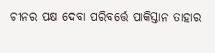ଚୀନର ପକ୍ଷ ଦେବା ପରିବର୍ତ୍ତେ ପାକିସ୍ତାନ ତାହାର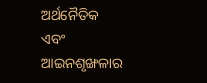ଅର୍ଥନୈତିକ ଏବଂ ଆଇନଶୃଙ୍ଖଳାର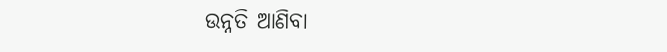ଉନ୍ନତି ଆଣିବା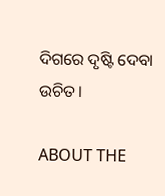ଦିଗରେ ଦୃଷ୍ଟି ଦେବା ଉଚିତ।

ABOUT THE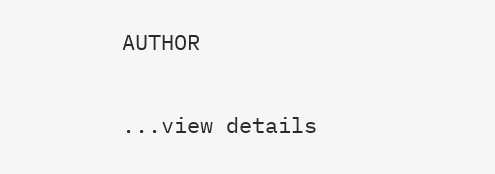AUTHOR

...view details